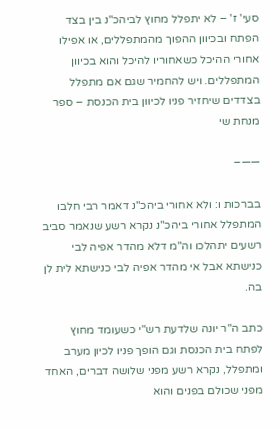סעי' ז' – לא יתפלל מחוץ לביהכ"נ בין בצד הפתח ובכיוון ההפוך מהמתפללים, או אפילו אחורי ההיכל כשאחוריו להיכל והוא בכיוון המתפללים. ויש להחמיר שגם אם מתפלל בצדדים שיחזיר פניו לכיוון בית הכנסת – ספר מנחת שי

——–

בברכות ו: ולא אחורי ביהכ"נ דאמר רבי חלבו המתפלל אחורי ביהכ"נ נקרא רשע שנאמר סביב רשעים יתהלכו וה"מ דלא מהדר אפיה לבי כנישתא אבל אי מהדר אפיה לבי כנישתא לית לן בה.

כתב ה"ר יונה שלדעת רש"י כשעומד מחוץ לפתח בית הכנסת וגם הופך פניו לכיון מערב ומתפלל, נקרא רשע מפני שלושה דברים, האחד מפני שכולם בפנים והוא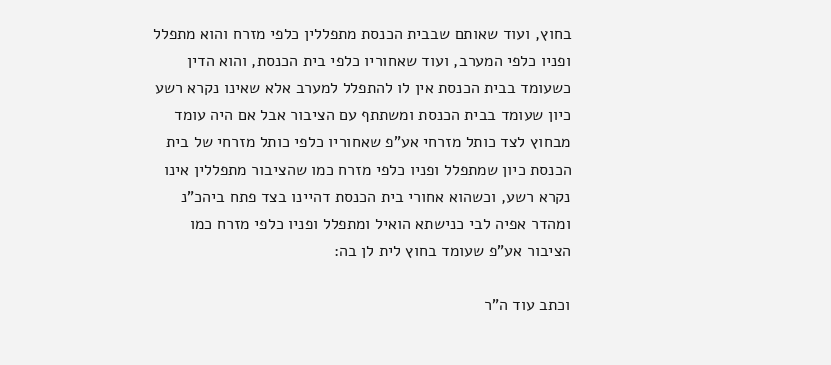בחוץ, ועוד שאותם שבבית הכנסת מתפללין כלפי מזרח והוא מתפלל ופניו כלפי המערב, ועוד שאחוריו כלפי בית הכנסת, והוא הדין כשעומד בבית הכנסת אין לו להתפלל למערב אלא שאינו נקרא רשע כיון שעומד בבית הכנסת ומשתתף עם הציבור אבל אם היה עומד מבחוץ לצד כותל מזרחי אע"פ שאחוריו כלפי כותל מזרחי של בית הכנסת כיון שמתפלל ופניו כלפי מזרח כמו שהציבור מתפללין אינו נקרא רשע, וכשהוא אחורי בית הכנסת דהיינו בצד פתח ביהכ"נ ומהדר אפיה לבי כנישתא הואיל ומתפלל ופניו כלפי מזרח כמו הציבור אע"פ שעומד בחוץ לית לן בה:

וכתב עוד ה"ר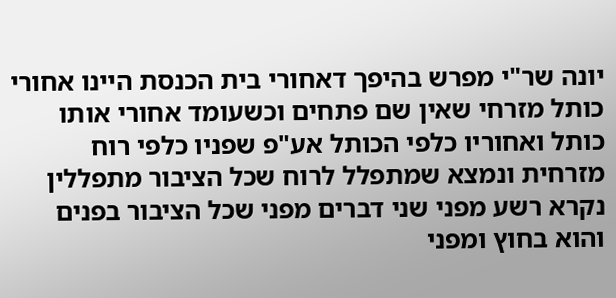יונה שר"י מפרש בהיפך דאחורי בית הכנסת היינו אחורי כותל מזרחי שאין שם פתחים וכשעומד אחורי אותו כותל ואחוריו כלפי הכותל אע"פ שפניו כלפי רוח מזרחית ונמצא שמתפלל לרוח שכל הציבור מתפללין נקרא רשע מפני שני דברים מפני שכל הציבור בפנים והוא בחוץ ומפני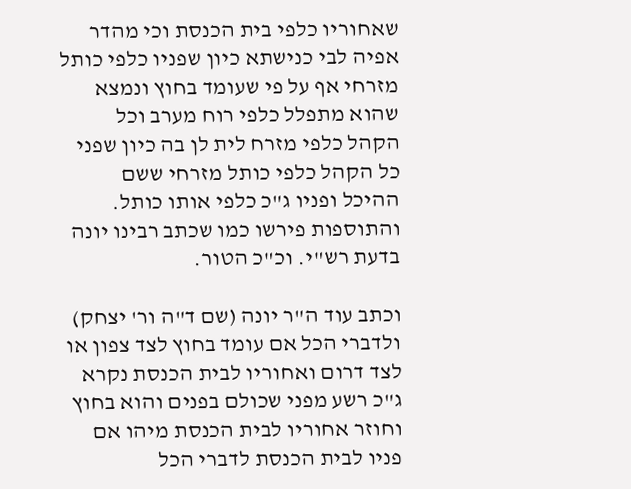שאחוריו כלפי בית הכנסת וכי מהדר אפיה לבי כנישתא כיון שפניו כלפי כותל מזרחי אף על פי שעומד בחוץ ונמצא שהוא מתפלל כלפי רוח מערב וכל הקהל כלפי מזרח לית לן בה כיון שפני כל הקהל כלפי כותל מזרחי ששם ההיכל ופניו ג"כ כלפי אותו כותל. והתוספות פירשו כמו שכתב רבינו יונה בדעת רש"י. וכ"כ הטור.

וכתב עוד ה"ר יונה (שם ד"ה ור' יצחק) ולדברי הכל אם עומד בחוץ לצד צפון או לצד דרום ואחוריו לבית הכנסת נקרא ג"כ רשע מפני שכולם בפנים והוא בחוץ וחוזר אחוריו לבית הכנסת מיהו אם פניו לבית הכנסת לדברי הכל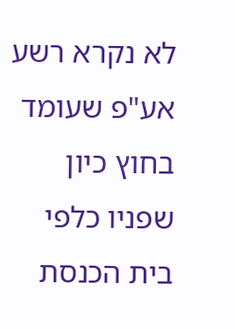לא נקרא רשע אע"פ שעומד בחוץ כיון שפניו כלפי בית הכנסת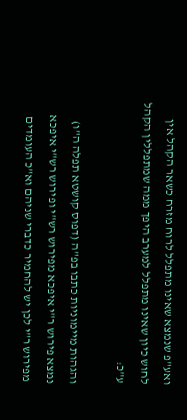ואע"פ שנמצא שאינו מתפלל לרוח מזרח כשאר הקהל אין לחוש כיון שאינו מתפלל למערב היפך ממה שמתפללין הקהל ע"כ:

והגהות מיימוניות כתבו בפ"ה (דפוס קושטא תפלה ה"ו) נמצא פירוש ר"י איפכא מפירוש רש"י ופירוש רש"י איפכא מפירוש ר"י לכן יש להחמיר כדברי שניהם וא"כ העומדים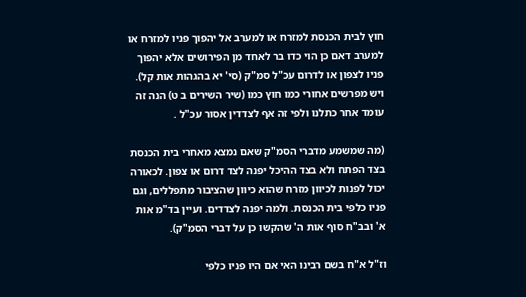חוץ לבית הכנסת למזרח או למערב אל יהפוך פניו למזרח או למערב דאם כן הוי כדו בר לאחד מן הפירושים אלא יהפוך פניו לצפון או לדרום עכ"ל סמ"ק (סי' יא בהגהות אות קל). ויש מפרשים אחורי כמו חוץ כמו (שיר השירים ב ט) הנה זה עומד אחר כתלנו ולפי זה אף לצדדין אסור עכ"ל .

(מה שמשמע מדברי הסמ"ק שאם נמצא מאחרי בית הכנסת בצד הפתח ולא בצד ההיכל יפנה לצד דרום או צפון. לכאורה יכול לפנות לכיוון מזרח שהוא כיוון שהציבור מתפללים, וגם פניו כלפי בית הכנסת. ולמה יפנה לצדדים. ועיין בד"מ אות א' ובב"ח סוף אות ה' שהקשו כן על דברי הסמ"ק).

וז"ל א"ח בשם רבינו האי אם היו פניו כלפי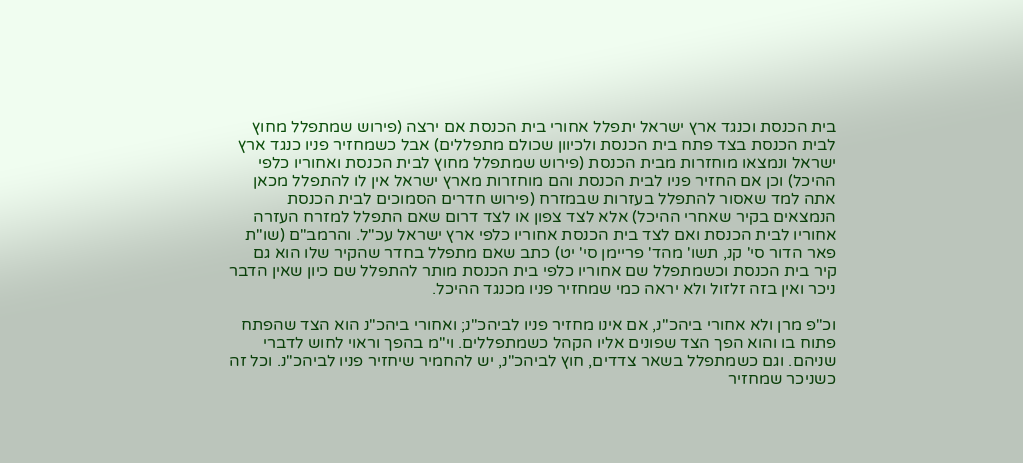בית הכנסת וכנגד ארץ ישראל יתפלל אחורי בית הכנסת אם ירצה (פירוש שמתפלל מחוץ לבית הכנסת בצד פתח בית הכנסת ולכיוון שכולם מתפללים) אבל כשמחזיר פניו כנגד ארץ ישראל ונמצאו מוחזרות מבית הכנסת (פירוש שמתפלל מחוץ לבית הכנסת ואחוריו כלפי ההיכל) וכן אם החזיר פניו לבית הכנסת והם מוחזרות מארץ ישראל אין לו להתפלל מכאן אתה למד שאסור להתפלל בעזרות שבמזרח (פירוש חדרים הסמוכים לבית הכנסת הנמצאים בקיר שאחרי ההיכל) אלא לצד צפון או לצד דרום שאם התפלל למזרח העזרה אחוריו לבית הכנסת ואם לצד בית הכנסת אחוריו כלפי ארץ ישראל עכ"ל. והרמב"ם (שו"ת פאר הדור סי' קנ, תשו' מהד' פריימן סי' יט) כתב שאם מתפלל בחדר שהקיר שלו הוא גם קיר בית הכנסת וכשמתפלל שם אחוריו כלפי בית הכנסת מותר להתפלל שם כיון שאין הדבר ניכר ואין בזה זלזול ולא יראה כמי שמחזיר פניו מכנגד ההיכל.

וכ"פ מרן ולא אחורי ביהכ"נ, אם אינו מחזיר פניו לביהכ"נ; ואחורי ביהכ"נ הוא הצד שהפתח פתוח בו והוא הפך הצד שפונים אליו הקהל כשמתפללים. וי"מ בהפך וראוי לחוש לדברי שניהם. וגם כשמתפלל בשאר צדדים, חוץ לביהכ"נ, יש להחמיר שיחזיר פניו לביהכ"נ. וכל זה כשניכר שמחזיר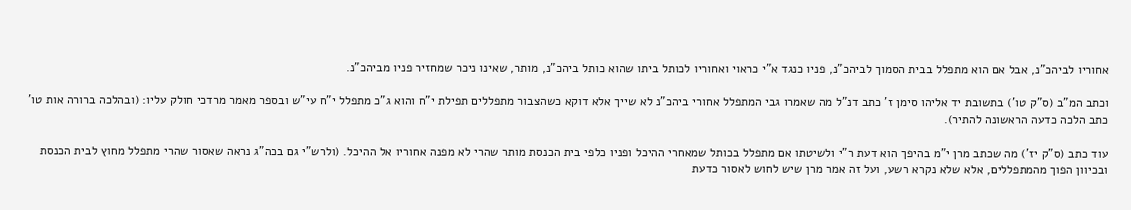אחוריו לביהכ"נ, אבל אם הוא מתפלל בבית הסמוך לביהכ"נ, פניו כנגד א"י כראוי ואחוריו לכותל ביתו שהוא כותל ביהכ"נ, מותר, שאינו ניכר שמחזיר פניו מביהכ"נ.

וכתב המ"ב (ס"ק טו') בתשובת יד אליהו סימן ז' כתב דנ"ל מה שאמרו גבי המתפלל אחורי ביהכ"נ לא שייך אלא דוקא כשהצבור מתפללים תפילת י"ח והוא ג"כ מתפלל י"ח עי"ש ובספר מאמר מרדכי חולק עליו: (ובהלכה ברורה אות טו' כתב הלכה כדעה הראשונה להתיר).

עוד כתב (ס"ק יז') מה שכתב מרן י"מ בהיפך הוא דעת ר"י ולשיטתו אם מתפלל בכותל שמאחרי ההיכל ופניו כלפי בית הכנסת מותר שהרי לא מפנה אחוריו אל ההיכל. (ולרש"י גם בכה"ג נראה שאסור שהרי מתפלל מחוץ לבית הכנסת ובכיוון הפוך מהמתפללים, אלא שלא נקרא רשע, ועל זה אמר מרן שיש לחוש לאסור כדעת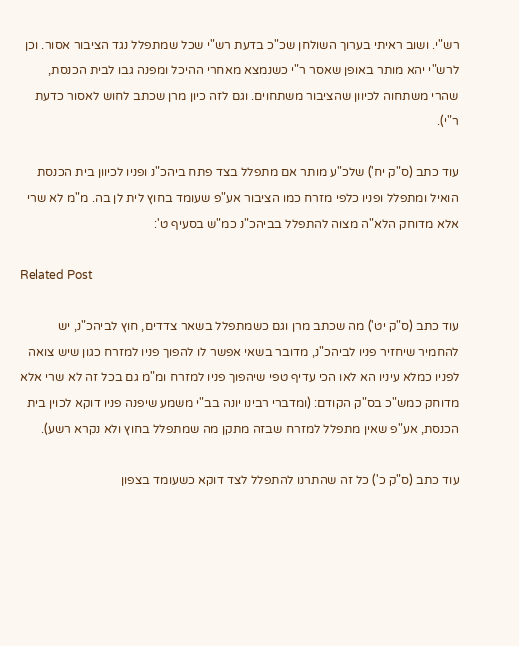רש"י. ושוב ראיתי בערוך השולחן שכ"כ בדעת רש"י שכל שמתפלל נגד הציבור אסור. וכן לרש"י יהא מותר באופן שאסר ר"י כשנמצא מאחרי ההיכל ומפנה גבו לבית הכנסת, שהרי משתחוה לכיוון שהציבור משתחוים. וגם לזה כיון מרן שכתב לחוש לאסור כדעת ר"י).

עוד כתב (ס"ק יח') שלכ"ע מותר אם מתפלל בצד פתח ביהכ"נ ופניו לכיוון בית הכנסת הואיל ומתפלל ופניו כלפי מזרח כמו הציבור אע"פ שעומד בחוץ לית לן בה. מ"מ לא שרי אלא מדוחק הלא"ה מצוה להתפלל בביהכ"נ כמ"ש בסעיף ט':

Related Post

עוד כתב (ס"ק יט') מה שכתב מרן וגם כשמתפלל בשאר צדדים, חוץ לביהכ"נ, יש להחמיר שיחזיר פניו לביהכ"נ, מדובר בשאי אפשר לו להפוך פניו למזרח כגון שיש צואה לפניו כמלא עיניו הא לאו הכי עדיף טפי שיהפוך פניו למזרח ומ"מ גם בכל זה לא שרי אלא מדוחק כמש"כ בס"ק הקודם: (ומדברי רבינו יונה בב"י משמע שיפנה פניו דוקא לכוין בית הכנסת, אע"פ שאין מתפלל למזרח שבזה מתקן מה שמתפלל בחוץ ולא נקרא רשע).

עוד כתב (ס"ק כ') כל זה שהתרנו להתפלל לצד דוקא כשעומד בצפון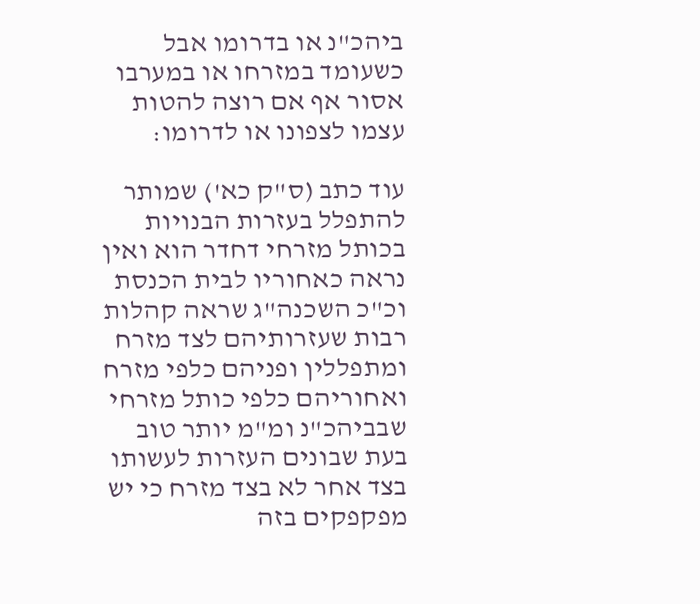ביהכ"נ או בדרומו אבל כשעומד במזרחו או במערבו אסור אף אם רוצה להטות עצמו לצפונו או לדרומו:

עוד כתב (ס"ק כא') שמותר להתפלל בעזרות הבנויות בכותל מזרחי דחדר הוא ואין נראה כאחוריו לבית הכנסת וכ"כ השכנה"ג שראה קהלות רבות שעזרותיהם לצד מזרח ומתפללין ופניהם כלפי מזרח ואחוריהם כלפי כותל מזרחי שבביהכ"נ ומ"מ יותר טוב בעת שבונים העזרות לעשותו בצד אחר לא בצד מזרח כי יש מפקפקים בזה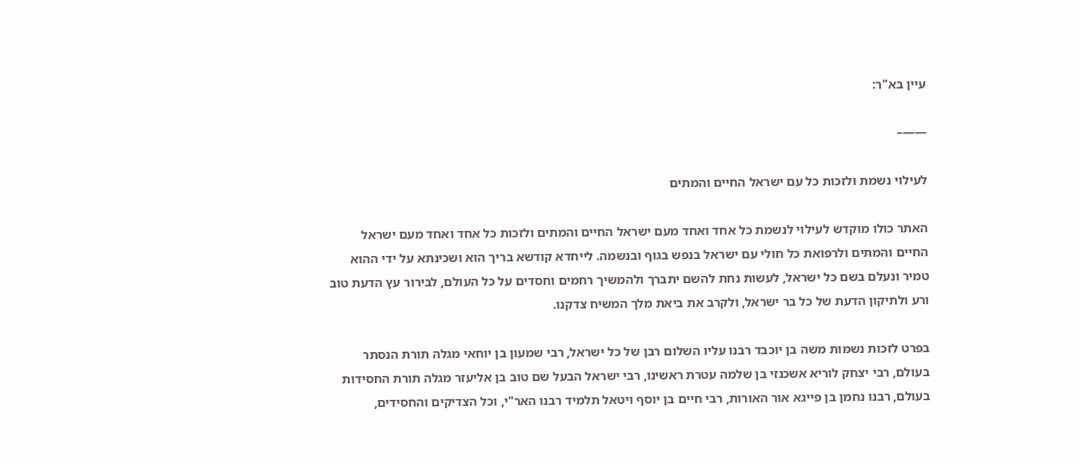עיין בא"ר:

——–

לעילוי נשמת ולזכות כל עם ישראל החיים והמתים

האתר כולו מוקדש לעילוי לנשמת כל אחד ואחד מעם ישראל החיים והמתים ולזכות כל אחד ואחד מעם ישראל החיים והמתים ולרפואת כל חולי עם ישראל בנפש בגוף ובנשמה. לייחדא קודשא בריך הוא ושכינתא על ידי ההוא טמיר ונעלם בשם כל ישראל, לעשות נחת להשם יתברך ולהמשיך רחמים וחסדים על כל העולם, לבירור עץ הדעת טוב ורע ולתיקון הדעת של כל בר ישראל, ולקרב את ביאת מלך המשיח צדקנו.

בפרט לזכות נשמות משה בן יוכבד רבנו עליו השלום רבן של כל ישראל, רבי שמעון בן יוחאי מגלה תורת הנסתר בעולם, רבי יצחק לוריא אשכנזי בן שלמה עטרת ראשינו, רבי ישראל הבעל שם טוב בן אליעזר מגלה תורת החסידות בעולם, רבנו נחמן בן פייגא אור האורות, רבי חיים בן יוסף ויטאל תלמיד רבנו האר"י, וכל הצדיקים והחסידים,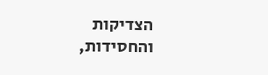הצדיקות והחסידות,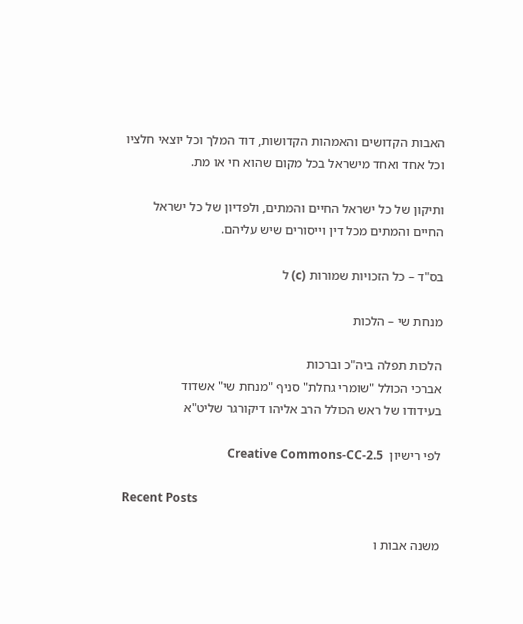האבות הקדושים והאמהות הקדושות, דוד המלך וכל יוצאי חלציו וכל אחד ואחד מישראל בכל מקום שהוא חי או מת.

ותיקון של כל ישראל החיים והמתים, ולפדיון של כל ישראל החיים והמתים מכל דין וייסורים שיש עליהם.

בס"ד – כל הזכויות שמורות (c) ל

מנחת שי – הלכות

הלכות תפלה ביה"כ וברכות
אברכי הכולל "שומרי גחלת" סניף "מנחת שי" אשדוד
בעידודו של ראש הכולל הרב אליהו דיקורגר שליט"א

לפי רישיון  Creative Commons-CC-2.5

Recent Posts

משנה אבות ו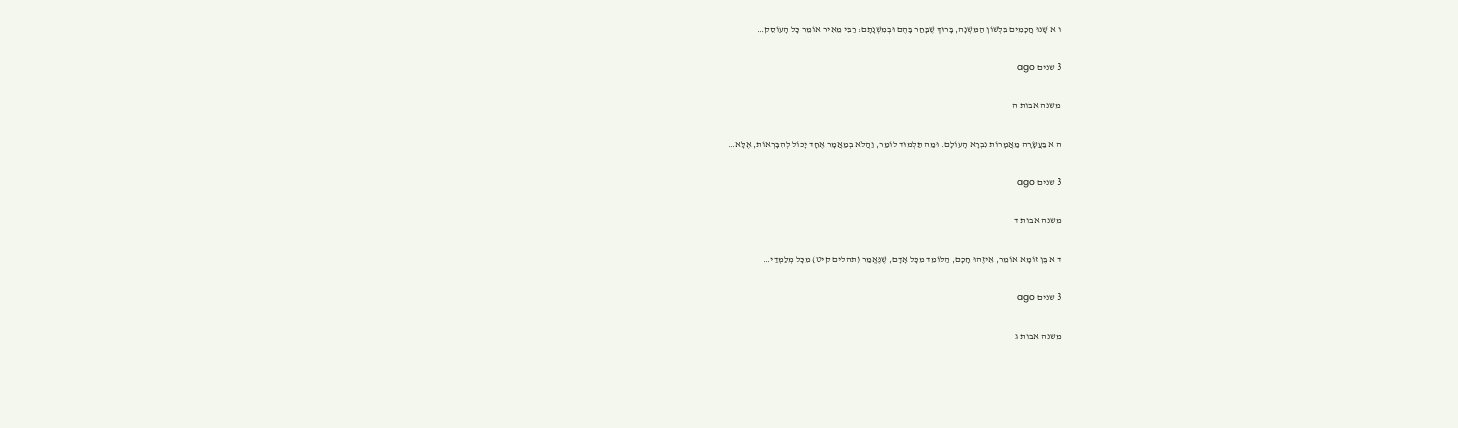ו א שָׁנוּ חֲכָמִים בִּלְשׁוֹן הַמִּשְׁנָה, בָּרוּךְ שֶׁבָּחַר בָּהֶם וּבְמִשְׁנָתָם: רַבִּי מֵאִיר אוֹמֵר כָּל הָעוֹסֵק…

3 שנים ago

משנה אבות ה

ה א בַּעֲשָׂרָה מַאֲמָרוֹת נִבְרָא הָעוֹלָם. וּמַה תַּלְמוּד לוֹמַר, וַהֲלֹא בְמַאֲמָר אֶחָד יָכוֹל לְהִבָּרְאוֹת, אֶלָּא…

3 שנים ago

משנה אבות ד

ד א בֶּן זוֹמָא אוֹמֵר, אֵיזֶהוּ חָכָם, הַלּוֹמֵד מִכָּל אָדָם, שֶׁנֶּאֱמַר (תהלים קיט) מִכָּל מְלַמְּדַי…

3 שנים ago

משנה אבות ג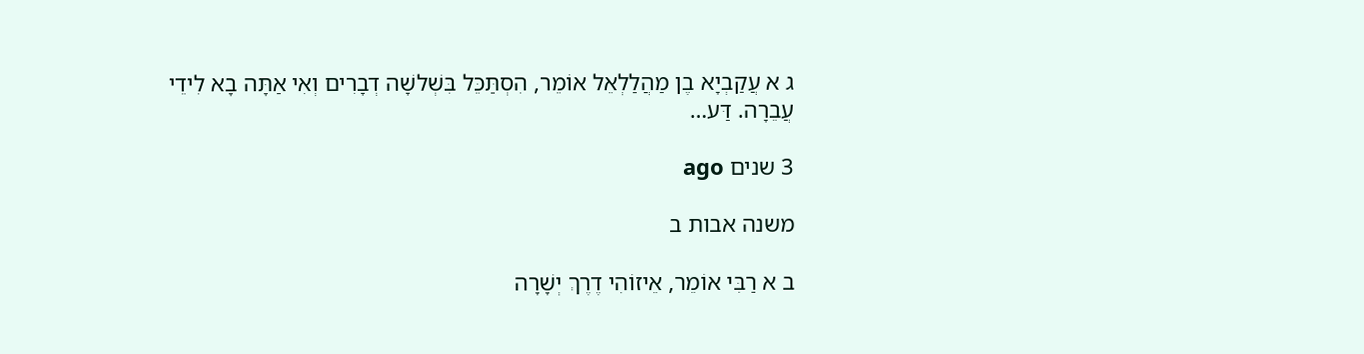ג א עֲקַבְיָא בֶן מַהֲלַלְאֵל אוֹמֵר, הִסְתַּכֵּל בִּשְׁלשָׁה דְבָרִים וְאִי אַתָּה בָא לִידֵי עֲבֵרָה. דַּע…

3 שנים ago

משנה אבות ב

ב א רַבִּי אוֹמֵר, אֵיזוֹהִי דֶרֶךְ יְשָׁרָה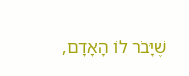שֶׁיָּבֹר לוֹ הָאָדָם,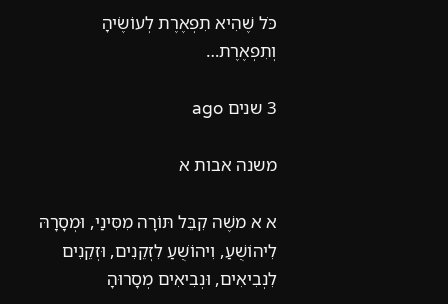כֹּל שֶׁהִיא תִפְאֶרֶת לְעוֹשֶׂיהָ וְתִפְאֶרֶת…

3 שנים ago

משנה אבות א

א א משֶׁה קִבֵּל תּוֹרָה מִסִּינַי, וּמְסָרָהּ לִיהוֹשֻׁעַ, וִיהוֹשֻׁעַ לִזְקֵנִים, וּזְקֵנִים לִנְבִיאִים, וּנְבִיאִים מְסָרוּהָ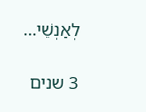לְאַנְשֵׁי…

3 שנים